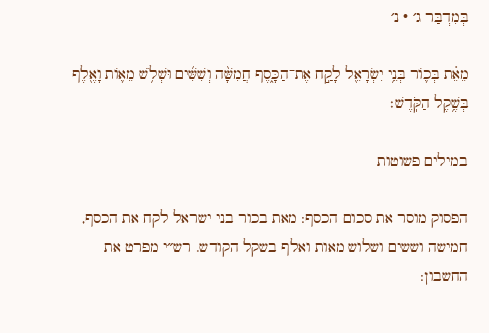בְּמִדְבַּר ג׳ · נ׳

מֵאֵ֗ת בְּכ֛וֹר בְּנֵ֥י יִשְׂרָאֵ֖ל לָקַ֣ח אֶת־הַכָּ֑סֶף חֲמִשָּׁ֨ה וְשִׁשִּׁ֜ים וּשְׁלֹ֥שׁ מֵא֛וֹת וָאֶ֖לֶף בְּשֶׁ֥קֶל הַקֹּֽדֶשׁ׃

במילים פשוטות

הפסוק מוסר את סכום הכסף: מאת בכור בני ישראל לקח את הכסף, חמישה וששים ושלוש מאות ואלף בשקל הקודש. רש״י מפרט את החשבון: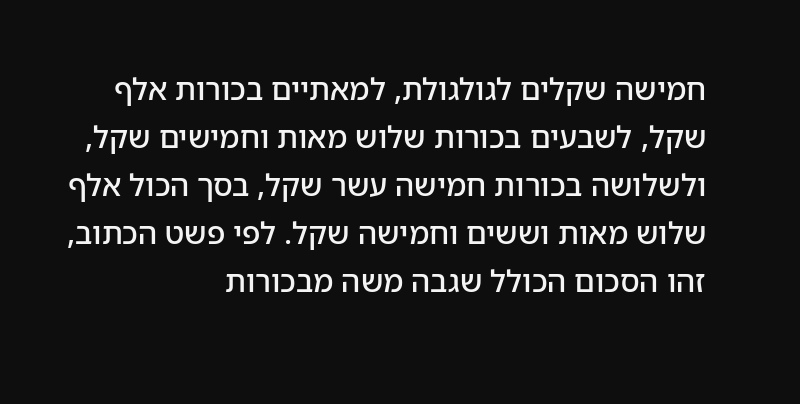חמישה שקלים לגולגולת, למאתיים בכורות אלף שקל, לשבעים בכורות שלוש מאות וחמישים שקל, ולשלושה בכורות חמישה עשר שקל, בסך הכול אלף שלוש מאות וששים וחמישה שקל. לפי פשט הכתוב, זהו הסכום הכולל שגבה משה מבכורות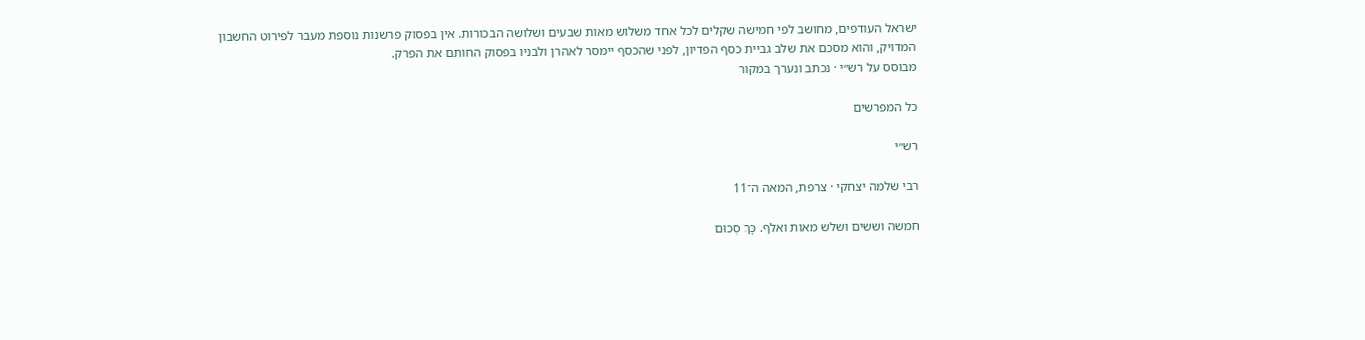ישראל העודפים, מחושב לפי חמישה שקלים לכל אחד משלוש מאות שבעים ושלושה הבכורות. אין בפסוק פרשנות נוספת מעבר לפירוט החשבון המדויק, והוא מסכם את שלב גביית כסף הפדיון, לפני שהכסף יימסר לאהרן ולבניו בפסוק החותם את הפרק.
מבוסס על רש״י · נכתב ונערך במקור

כל המפרשים

רש״י

רבי שלמה יצחקי · צרפת, המאה ה־11

חמשה וששים ושלש מאות ואלף. כָּךְ סְכוּם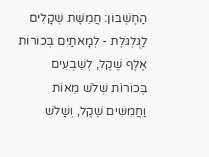הַחֶשְׁבּוֹן: חֲמֵשֶׁת שְׁקָלִים לַגֻּלְגֹּלֶת - לְמָאתַיִם בְּכוֹרוֹת אֶלֶף שֶׁקֶל, לְשִׁבְעִים בְּכוֹרוֹת שְׁלֹשׁ מֵאוֹת וַחֲמִשִּׁים שֶׁקֶל, וְשָׁלֹשׁ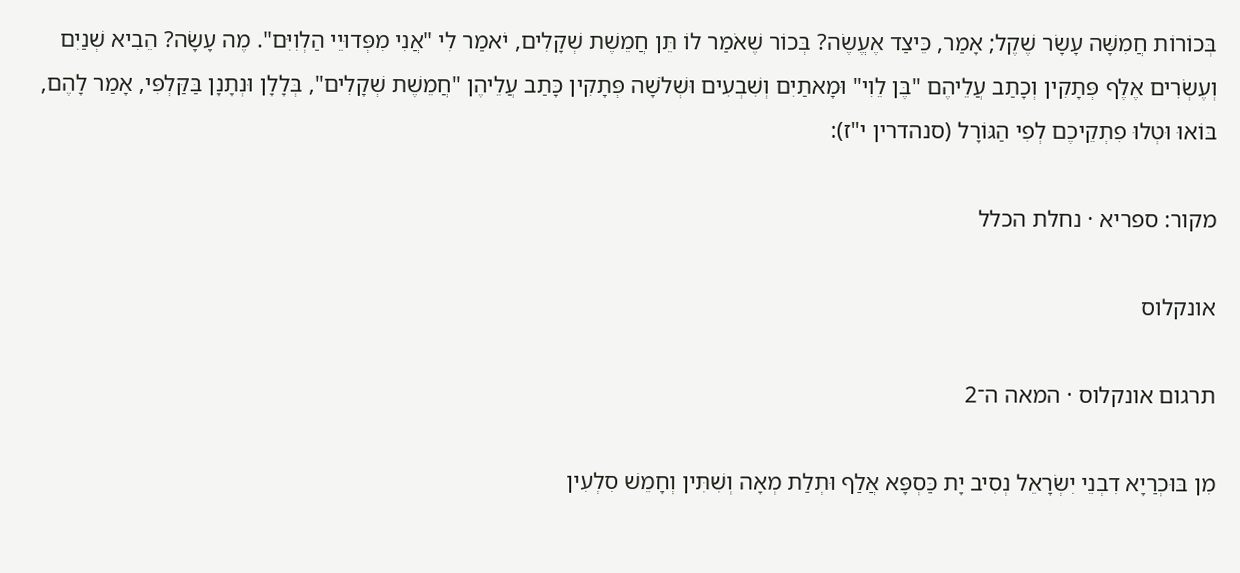בְּכוֹרוֹת חֲמִשָּׁה עָשָׂר שֶׁקֶל; אָמַר, כֵּיצַד אֶעֱשֶׂה? בְּכוֹר שֶׁאֹמַר לוֹ תֵּן חֲמֵשֶׁת שְׁקָלִים, יֹאמַר לִי "אֲנִי מִפְּדוּיֵי הַלְוִיִּם". מֶה עָשָׂה? הֵבִיא שְׁנַיִם וְעֶשְׂרִים אֶלֶף פְּתָקִין וְכָתַב עֲלֵיהֶם "בֶּן לֵוִי" וּמָאתַיִם וְשִׁבְעִים וּשְׁלֹשָׁה פְּתָקִין כָּתַב עֲלֵיהֶן "חֲמֵשֶׁת שְׁקָלִים", בְּלָלָן וּנְתָנָן בַּקַּלְפִּי, אָמַר לָהֶם, בּוֹאוּ וּטְלוּ פִתְקֵיכֶם לְפִי הַגּוֹרָל (סנהדרין י"ז):

מקור: ספריא · נחלת הכלל

אונקלוס

תרגום אונקלוס · המאה ה־2

מִן בּוּכְרַיָא דִבְנֵי יִשְׂרָאֵל נְסִיב יָת כַּסְפָּא אֲלַף וּתְלַת מְאָה וְשִׁתִּין וְחָמֵשׁ סִלְעִין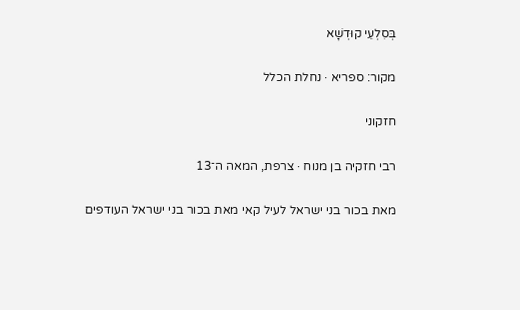בְּסִלְעֵי קוּדְשָׁא

מקור: ספריא · נחלת הכלל

חזקוני

רבי חזקיה בן מנוח · צרפת, המאה ה־13

מאת בכור בני ישראל לעיל קאי מאת בכור בני ישראל העודפים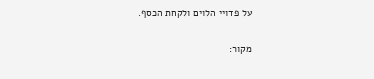על פדויי הלוים ולקחת הכסף.

מקור: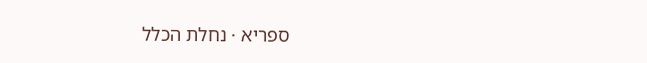ספריא · נחלת הכלל